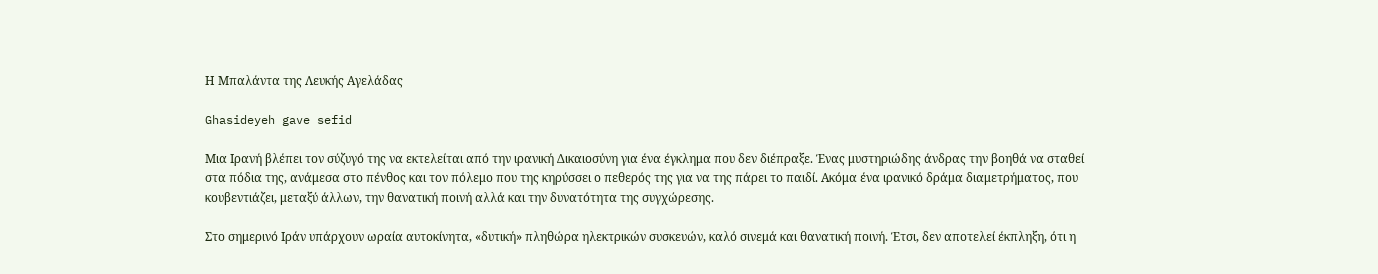Η Μπαλάντα της Λευκής Αγελάδας

Ghasideyeh gave sefid

Μια Ιρανή βλέπει τον σύζυγό της να εκτελείται από την ιρανική Δικαιοσύνη για ένα έγκλημα που δεν διέπραξε. Ένας μυστηριώδης άνδρας την βοηθά να σταθεί στα πόδια της, ανάμεσα στο πένθος και τον πόλεμο που της κηρύσσει ο πεθερός της για να της πάρει το παιδί. Ακόμα ένα ιρανικό δράμα διαμετρήματος, που κουβεντιάζει, μεταξύ άλλων, την θανατική ποινή αλλά και την δυνατότητα της συγχώρεσης.

Στο σημερινό Ιράν υπάρχουν ωραία αυτοκίνητα, «δυτική» πληθώρα ηλεκτρικών συσκευών, καλό σινεμά και θανατική ποινή. Έτσι, δεν αποτελεί έκπληξη, ότι η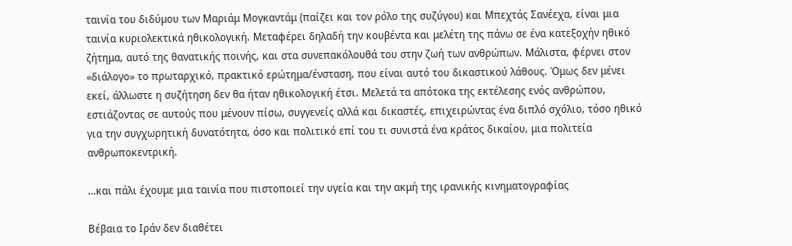ταινία του διδύμου των Μαριάμ Μογκαντάμ (παίζει και τον ρόλο της συζύγου) και Μπεχτάς Σανέεχα, είναι μια ταινία κυριολεκτικά ηθικολογική. Μεταφέρει δηλαδή την κουβέντα και μελέτη της πάνω σε ένα κατεξοχήν ηθικό ζήτημα, αυτό της θανατικής ποινής, και στα συνεπακόλουθά του στην ζωή των ανθρώπων. Μάλιστα, φέρνει στον «διάλογο» το πρωταρχικό, πρακτικό ερώτημα/ένσταση, που είναι αυτό του δικαστικού λάθους. Όμως δεν μένει εκεί, άλλωστε η συζήτηση δεν θα ήταν ηθικολογική έτσι. Μελετά τα απότοκα της εκτέλεσης ενός ανθρώπου, εστιάζοντας σε αυτούς που μένουν πίσω, συγγενείς αλλά και δικαστές, επιχειρώντας ένα διπλό σχόλιο, τόσο ηθικό για την συγχωρητική δυνατότητα, όσο και πολιτικό επί του τι συνιστά ένα κράτος δικαίου, μια πολιτεία ανθρωποκεντρική.

…και πάλι έχουμε μια ταινία που πιστοποιεί την υγεία και την ακμή της ιρανικής κινηματογραφίας

Βέβαια το Ιράν δεν διαθέτει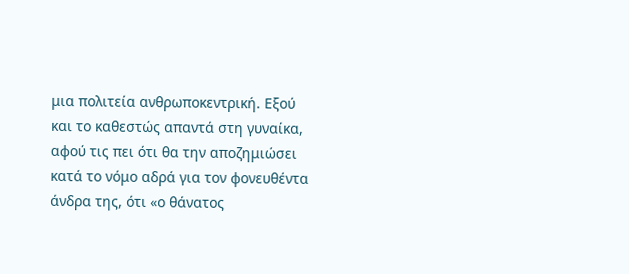μια πολιτεία ανθρωποκεντρική. Εξού και το καθεστώς απαντά στη γυναίκα, αφού τις πει ότι θα την αποζημιώσει κατά το νόμο αδρά για τον φονευθέντα άνδρα της, ότι «ο θάνατος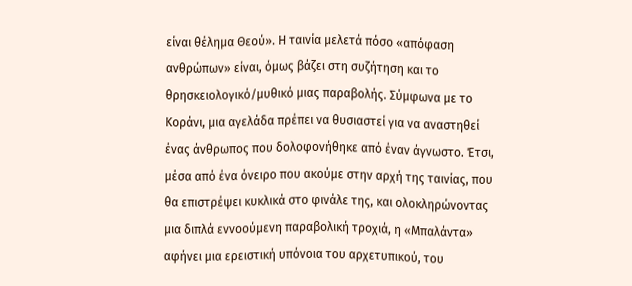είναι θέλημα Θεού». Η ταινία μελετά πόσο «απόφαση ανθρώπων» είναι, όμως βάζει στη συζήτηση και το θρησκειολογικό/μυθικό μιας παραβολής. Σύμφωνα με το Κοράνι, μια αγελάδα πρέπει να θυσιαστεί για να αναστηθεί ένας άνθρωπος που δολοφονήθηκε από έναν άγνωστο. Έτσι, μέσα από ένα όνειρο που ακούμε στην αρχή της ταινίας, που θα επιστρέψει κυκλικά στο φινάλε της, και ολοκληρώνοντας μια διπλά εννοούμενη παραβολική τροχιά, η «Μπαλάντα» αφήνει μια ερειστική υπόνοια του αρχετυπικού, του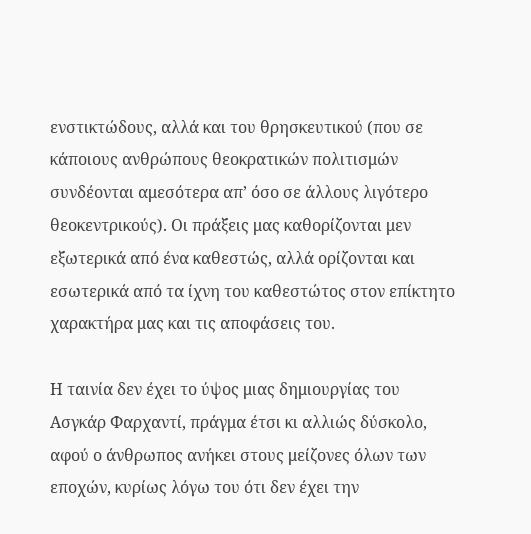ενστικτώδους, αλλά και του θρησκευτικού (που σε κάποιους ανθρώπους θεοκρατικών πολιτισμών συνδέονται αμεσότερα απ’ όσο σε άλλους λιγότερο θεοκεντρικούς). Οι πράξεις μας καθορίζονται μεν εξωτερικά από ένα καθεστώς, αλλά ορίζονται και εσωτερικά από τα ίχνη του καθεστώτος στον επίκτητο χαρακτήρα μας και τις αποφάσεις του.

Η ταινία δεν έχει το ύψος μιας δημιουργίας του Ασγκάρ Φαρχαντί, πράγμα έτσι κι αλλιώς δύσκολο, αφού ο άνθρωπος ανήκει στους μείζονες όλων των εποχών, κυρίως λόγω του ότι δεν έχει την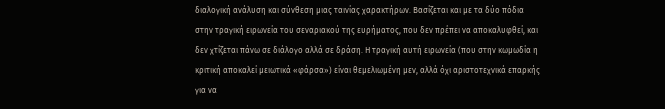διαλογική ανάλυση και σύνθεση μιας ταινίας χαρακτήρων. Βασίζεται και με τα δύο πόδια στην τραγική ειρωνεία του σεναριακού της ευρήματος, που δεν πρέπει να αποκαλυφθεί, και δεν χτίζεται πάνω σε διάλογο αλλά σε δράση. Η τραγική αυτή ειρωνεία (που στην κωμωδία η κριτική αποκαλεί μειωτικά «φάρσα») είναι θεμελιωμένη μεν, αλλά όχι αριστοτεχνικά επαρκής για να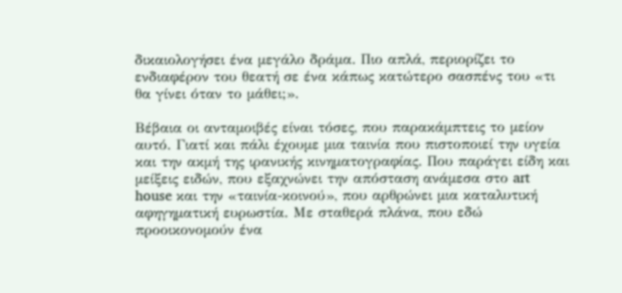δικαιολογήσει ένα μεγάλο δράμα. Πιο απλά, περιορίζει το ενδιαφέρον του θεατή σε ένα κάπως κατώτερο σασπένς του «τι θα γίνει όταν το μάθει;».

Βέβαια οι ανταμοιβές είναι τόσες, που παρακάμπτεις το μείον αυτό. Γιατί και πάλι έχουμε μια ταινία που πιστοποιεί την υγεία και την ακμή της ιρανικής κινηματογραφίας. Που παράγει είδη και μείξεις ειδών, που εξαχνώνει την απόσταση ανάμεσα στο art house και την «ταινία-κοινού», που αρθρώνει μια καταλυτική αφηγηματική ευρωστία. Με σταθερά πλάνα, που εδώ προοικονομούν ένα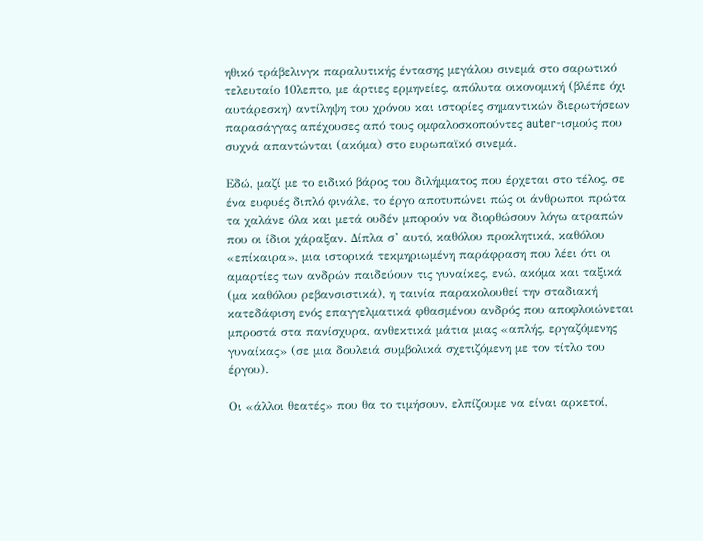ηθικό τράβελινγκ παραλυτικής έντασης μεγάλου σινεμά στο σαρωτικό τελευταίο 10λεπτο, με άρτιες ερμηνείες, απόλυτα οικονομική (βλέπε όχι αυτάρεσκη) αντίληψη του χρόνου και ιστορίες σημαντικών διερωτήσεων παρασάγγας απέχουσες από τους ομφαλοσκοπούντες auter-ισμούς που συχνά απαντώνται (ακόμα) στο ευρωπαϊκό σινεμά.

Εδώ, μαζί με το ειδικό βάρος του διλήμματος που έρχεται στο τέλος, σε ένα ευφυές διπλό φινάλε, το έργο αποτυπώνει πώς οι άνθρωποι πρώτα τα χαλάνε όλα και μετά ουδέν μπορούν να διορθώσουν λόγω ατραπών που οι ίδιοι χάραξαν. Δίπλα σ’ αυτό, καθόλου προκλητικά, καθόλου «επίκαιρα», μια ιστορικά τεκμηριωμένη παράφραση που λέει ότι οι αμαρτίες των ανδρών παιδεύουν τις γυναίκες, ενώ, ακόμα και ταξικά (μα καθόλου ρεβανσιστικά), η ταινία παρακολουθεί την σταδιακή κατεδάφιση ενός επαγγελματικά φθασμένου ανδρός που αποφλοιώνεται μπροστά στα πανίσχυρα, ανθεκτικά μάτια μιας «απλής, εργαζόμενης γυναίκας» (σε μια δουλειά συμβολικά σχετιζόμενη με τον τίτλο του έργου).

Οι «άλλοι θεατές» που θα το τιμήσουν, ελπίζουμε να είναι αρκετοί,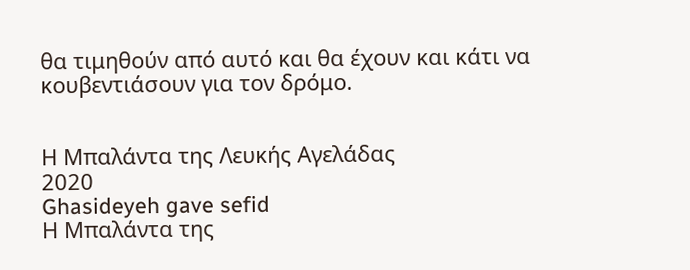θα τιμηθούν από αυτό και θα έχουν και κάτι να κουβεντιάσουν για τον δρόμο.


Η Μπαλάντα της Λευκής Αγελάδας
2020
Ghasideyeh gave sefid
Η Μπαλάντα της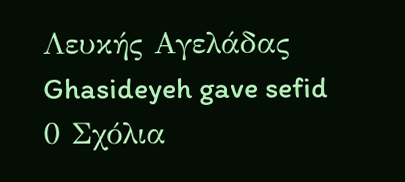Λευκής Αγελάδας Ghasideyeh gave sefid
0 Σχόλια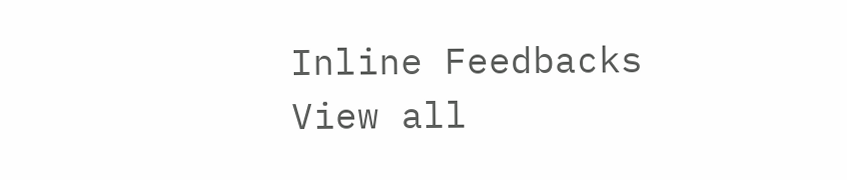Inline Feedbacks
View all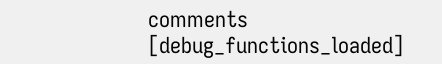comments
[debug_functions_loaded]